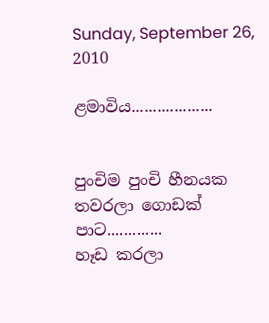Sunday, September 26, 2010

ළමාවිය...................


පුංචිම පුංචි හීනයක
තවරලා ගොඩක් පාට.............
හෑඩ කරලා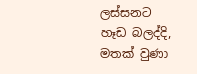ලස්සනට
හෑඩ බලද්දි,
මතක් වුණා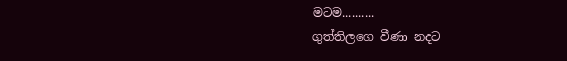මටම..........
ගුත්තිලගෙ වීණා නදට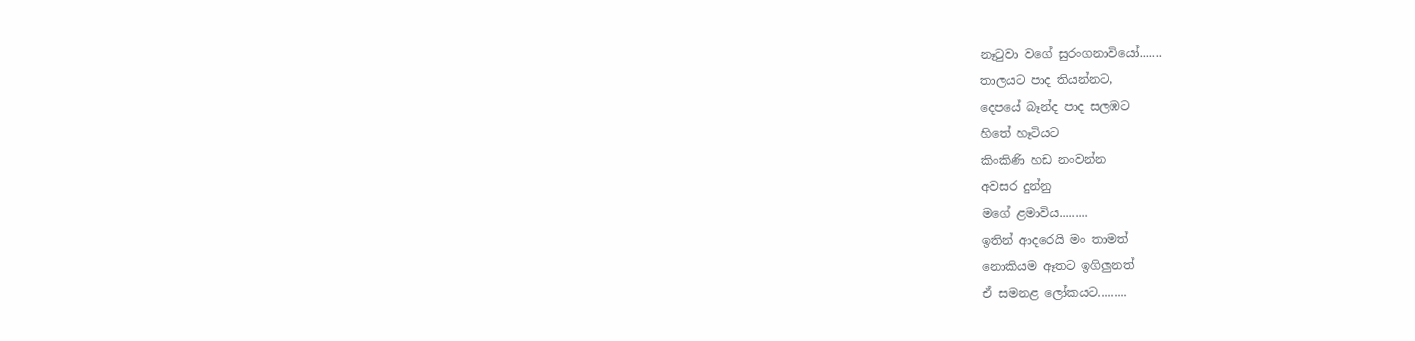නෑටුවා වගේ සුරංගනාවියෝ.......
තාලයට පාද තියන්නට,
දෙපයේ බෑන්ද පාද සලඹට
හිතේ හෑටියට
කිංකිණි හඩ නංවන්න
අවසර දුන්නු
මගේ ළමාවිය.........
ඉතින් ආදරෙයි මං තාමත්
නොකියම ඈතට ඉගිලුනත්
ඒ සමනළ ලෝකයට.........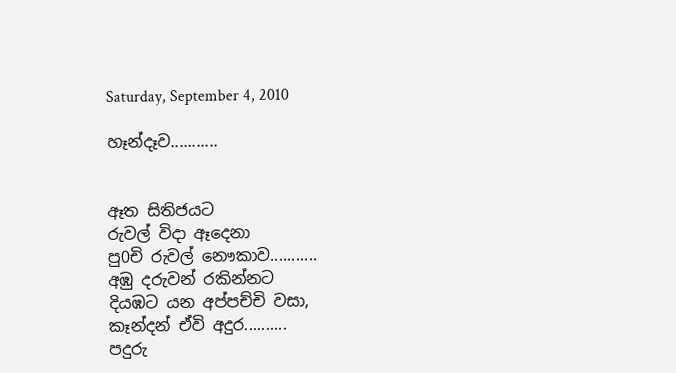Saturday, September 4, 2010

හෑන්දෑව...........


ඈත සිතිජයට
රුවල් විදා ඈදෙනා
පු0චි රුවල් නෞකාව...........
අඹු දරුවන් රකින්නට
දියඹට යන අප්පච්චි වසා,
කෑන්දන් ඒවි අදුර..........
පදුරු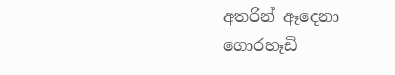අතරින් ඈදෙනා
ගොරහෑඩි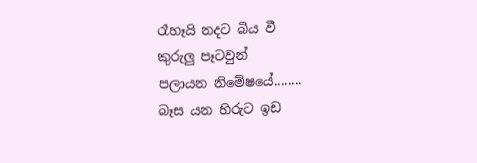රෑහෑයි නදට බිය වී
කුරුලු පෑටවුන්
පලායන නිමේෂයේ........
බෑස යන හිරුට ඉඩ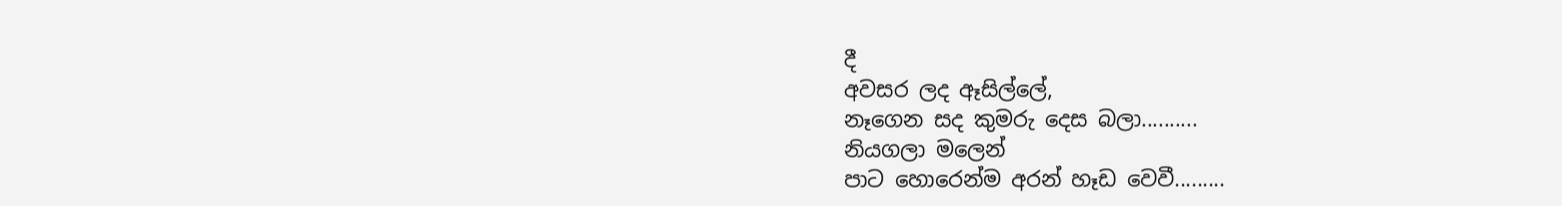දී
අවසර ලද ඈසිල්ලේ,
නෑගෙන සද කුමරු දෙස බලා..........
නියගලා මලෙන්
පාට හොරෙන්ම අරන් හෑඩ වෙවී.........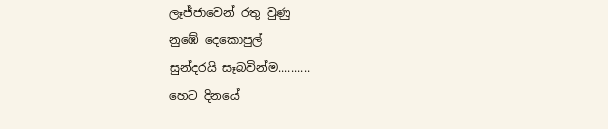ලෑජ්ජාවෙන් රතු වුණු
නුඹේ දෙකොපුල්
සුන්දරයි සෑබවින්ම..........
හෙට දිනයේ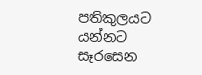පතිකුලයට යන්නට සෑරසෙන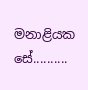මනාළියක සේ..........